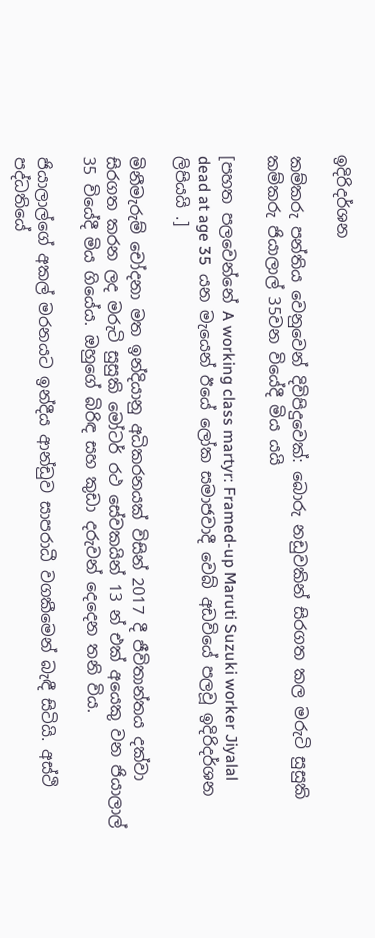ඉදිරිදර්ශන

කම්කරු පන්තිය වෙනුවෙන් දිවිපිදුවෙක්: බොරු නඩුවකින් සිරගත කල මරුටි සුසුකි කම්කරු ජියාලාල් 35වන වියේදී මිය යයි

[පහත පලවෙන්නේ A working class martyr: Framed-up Maruti Suzuki worker Jiyalal dead at age 35  යන මැයෙන් ඊයේ ලෝක සමාජවාදී වෙබ් අඩවියේ පලවූ ඉදිරිදර්ශන ලිපියයි .]

මිනීමැරුම් චෝදනා මත ඉන්දියානු අධිකරනයක් විසින් 2017 දී ජීවිතාන්තය දක්වා සිරගත කරන ලද මරුටි සුසුකි මෝටර් රථ සේවකයින් 13 න් එක් අයෙකු වන ජියාලාල්  35 වියේදී මිය ගියේය. ඔහුගේ බිරිඳ සහ කුඩා දරුවන් දෙදෙන තනි විය.

ජියාලාල්ගේ අකල් මරනයට ඉන්දීය ආන්ඩුව සාපරාධී වගකීමෙන් බැඳී සිටියි. අස්ථි පද්ධතියේ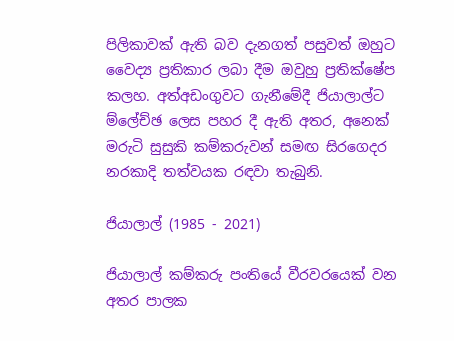පිලිකාවක් ඇති බව දැනගත් පසුවත් ඔහුට වෛද්‍ය ප්‍රතිකාර ලබා දීම ඔවුහු ප්‍රතික්ෂේප කලහ. අත්අඩංගුවට ගැනීමේදී ජියාලාල්ට ම්ලේච්ඡ ලෙස පහර දී ඇති අතර, අනෙක් මරුටි සුසුකි කම්කරුවන් සමඟ සිරගෙදර නරකාදි තත්වයක රඳවා තැබුනි.

ජියාලාල් (1985 - 2021)

ජියාලාල් කම්කරු පංතියේ වීරවරයෙක් වන අතර පාලක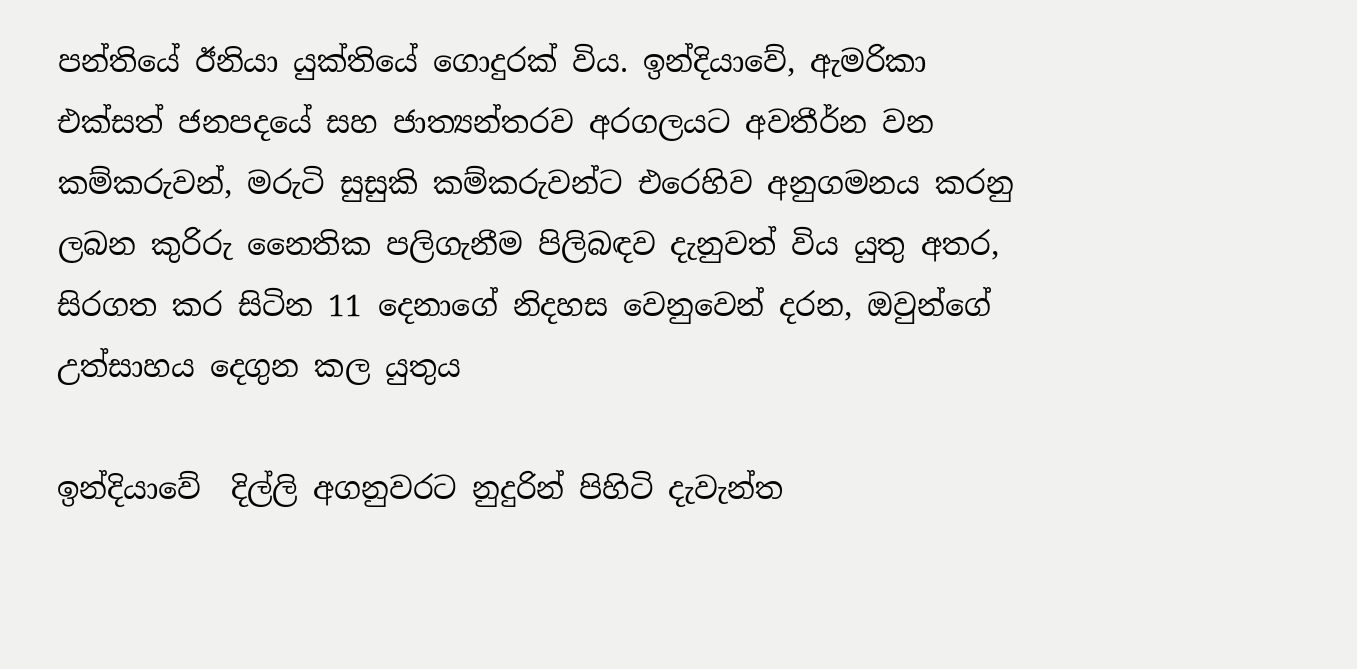පන්තියේ ඊනියා යුක්තියේ ගොදුරක් විය. ඉන්දියාවේ, ඇමරිකා එක්සත් ජනපදයේ සහ ජාත්‍යන්තරව අරගලයට අවතීර්න වන කම්කරුවන්, මරුටි සුසුකි කම්කරුවන්ට එරෙහිව අනුගමනය කරනු ලබන කුරිරු නෛතික පලිගැනීම පිලිබඳව දැනුවත් විය යුතු අතර, සිරගත කර සිටින 11 දෙනාගේ නිදහස වෙනුවෙන් දරන, ඔවුන්ගේ  උත්සාහය දෙගුන කල යුතුය

ඉන්දියාවේ  දිල්ලි අගනුවරට නුදුරින් පිහිටි දැවැන්ත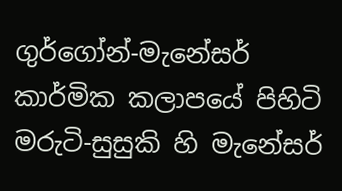ගුර්ගෝන්-මැනේසර් කාර්මික කලාපයේ පිහිටි මරුටි-සුසුකි හි මැනේසර්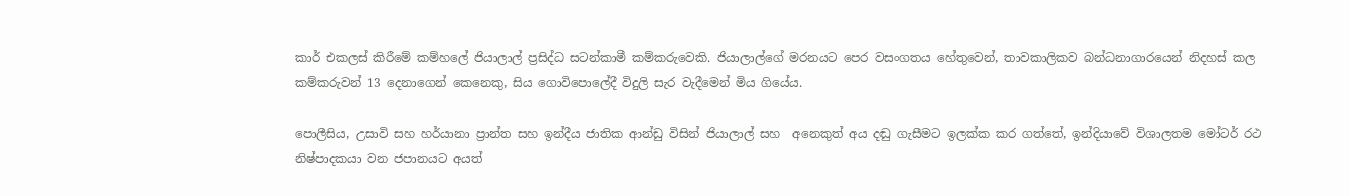කාර් එකලස් කිරීමේ කම්හලේ ජියාලාල් ප්‍රසිද්ධ සටන්කාමී කම්කරුවෙකි. ජියාලාල්ගේ මරනයට පෙර වසංගතය හේතුවෙන්, තාවකාලිකව බන්ධනාගාරයෙන් නිදහස් කල කම්කරුවන් 13 දෙනාගෙන් කෙනෙකු, සිය ගොවිපොලේදී විදුලි සැර වැදීමෙන් මිය ගියේය.

පොලීසිය, උසාවි සහ හර්යානා ප්‍රාන්ත සහ ඉන්දීය ජාතික ආන්ඩු විසින් ජියාලාල් සහ  අනෙකුත් අය දඬු ගැසීමට ඉලක්ක කර ගත්තේ, ඉන්දියාවේ විශාලතම මෝටර් රථ නිෂ්පාදකයා වන ජපානයට අයත්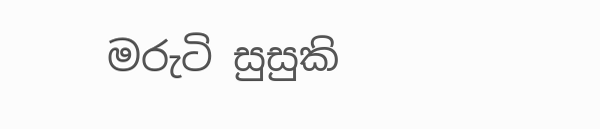මරුටි සුසුකි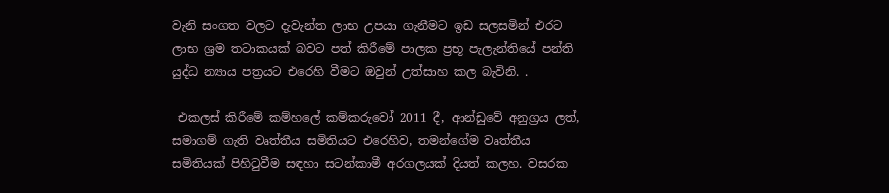වැනි සංගත වලට දැවැන්ත ලාභ උපයා ගැනීමට ඉඩ සලසමින් එරට ලාභ ශ්‍රම තටාකයක් බවට පත් කිරීමේ පාලක ප්‍රභූ පැලැන්තියේ පන්ති යුද්ධ න්‍යාය පත්‍රයට එරෙහි වීමට ඔවුන් උත්සාහ කල බැවිනි. .

 එකලස් කිරීමේ කම්හලේ කම්කරුවෝ 2011 දී, ආන්ඩුවේ අනුග්‍රය ලත්, සමාගම් ගැති වෘත්තීය සමිතියට එරෙහිව, තමන්ගේම වෘත්තීය සමිතියක් පිහිටුවීම සඳහා සටන්කාමී අරගලයක් දියත් කලහ. වසරක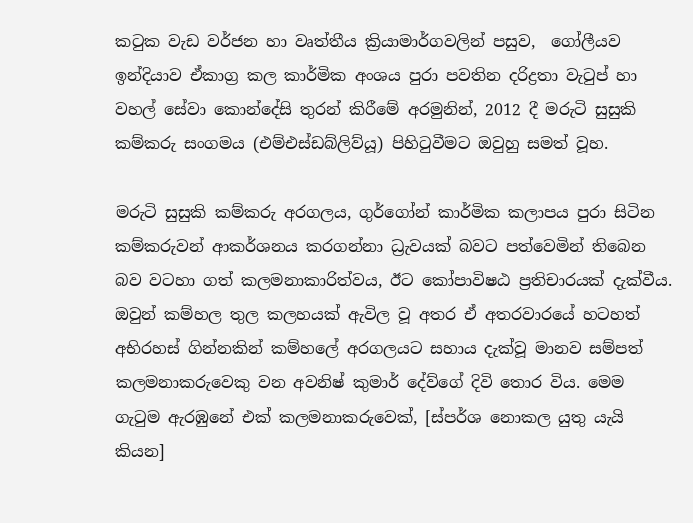කටුක වැඩ වර්ජන හා වෘත්තීය ක්‍රියාමාර්ගවලින් පසුව,  ගෝලීයව ඉන්දියාව ඒකාග්‍ර කල කාර්මික අංශය පුරා පවතින දරිද්‍රතා වැටුප් හා වහල් සේවා කොන්දේසි තුරන් කිරීමේ අරමුනින්, 2012 දී මරුටි සුසුකි කම්කරු සංගමය (එම්එස්ඩබ්ලිව්යූ) පිහිටුවීමට ඔවුහු සමත් වූහ.

මරුටි සුසුකි කම්කරු අරගලය, ගුර්ගෝන් කාර්මික කලාපය පුරා සිටින කම්කරුවන් ආකර්ශනය කරගන්නා ධ්‍රැවයක් බවට පත්වෙමින් තිබෙන බව වටහා ගත් කලමනාකාරිත්වය, ඊට කෝපාවිෂඨ ප්‍රතිචාරයක් දැක්වීය. ඔවුන් කම්හල තුල කලහයක් ඇවිල වූ අතර ඒ අතරවාරයේ හටහත් අභිරහස් ගින්නකින් කම්හලේ අරගලයට සහාය දැක්වූ මානව සම්පත් කලමනාකරුවෙකු වන අවනිෂ් කුමාර් දේව්ගේ දිවි තොර විය. මෙම ගැටුම ඇරඹුනේ එක් කලමනාකරුවෙක්, [ස්පර්ශ නොකල යුතු යැයි කියන]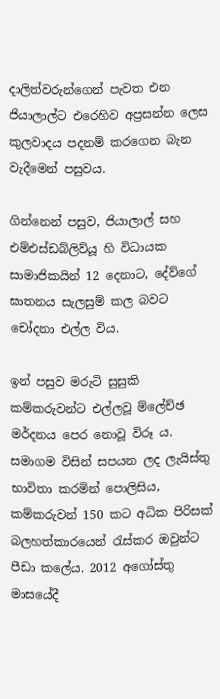දාලිත්වරුන්ගෙන් පැවත එන ජියාලාල්ට එරෙහිව අප්‍රසන්න ලෙස කුලවාදය පදනම් කරගෙන බැන වැදීමෙන් පසුවය.

ගින්නෙන් පසුව, ජියාලාල් සහ එම්එස්ඩබ්ලිව්යූ හි විධායක සාමාජිකයින් 12 දෙනාට, දේව්ගේ ඝාතනය සැලසුම් කල බවට චෝදනා එල්ල විය.

ඉන් පසුව මරුටි සුසුකි කම්කරුවන්ට එල්ලවූ ම්ලේච්ඡ මර්දනය පෙර නොවූ විරූ ය. සමාගම විසින් සපයන ලද ලැයිස්තු භාවිතා කරමින් පොලිසිය, කම්කරුවන් 150 කට අධික පිරිසක් බලහත්කාරයෙන් රැස්කර ඔවුන්ට පීඩා කලේය. 2012 අගෝස්තු මාසයේදී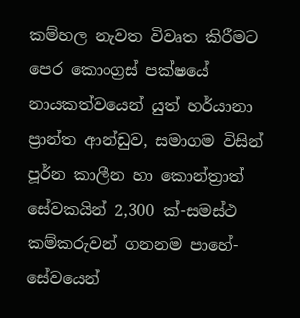කම්හල නැවත විවෘත කිරීමට පෙර කොංග්‍රස් පක්ෂයේ නායකත්වයෙන් යුත් හර්යානා ප්‍රාන්ත ආන්ඩුව, සමාගම විසින් පූර්න කාලීන හා කොන්ත්‍රාත් සේවකයින් 2,300 ක්-සමස්ථ කම්කරුවන් ගනනම පාහේ- සේවයෙන්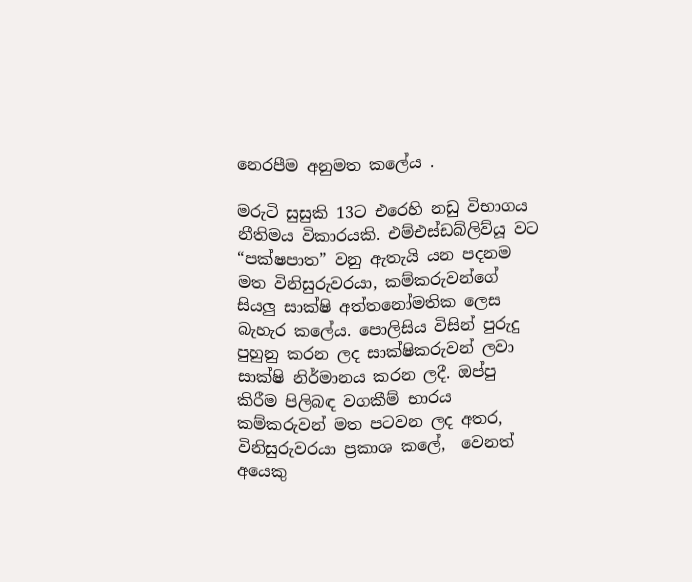නෙරපීම අනුමත කලේය .

මරුටි සුසුකි 13ට එරෙහි නඩු විභාගය නීතිමය විකාරයකි. එම්එස්ඩබ්ලිව්යූ වට “පක්ෂපාත” වනු ඇතැයි යන පදනම මත විනිසුරුවරයා, කම්කරුවන්ගේ සියලු සාක්ෂි අත්තනෝමතික ලෙස බැහැර කලේය. පොලිසිය විසින් පුරුදු පුහුනු කරන ලද සාක්ෂිකරුවන් ලවා  සාක්ෂි නිර්මානය කරන ලදී. ඔප්පු කිරීම පිලිබඳ වගකීම් භාරය කම්කරුවන් මත පටවන ලද අතර, විනිසුරුවරයා ප්‍රකාශ කලේ,  වෙනත් අයෙකු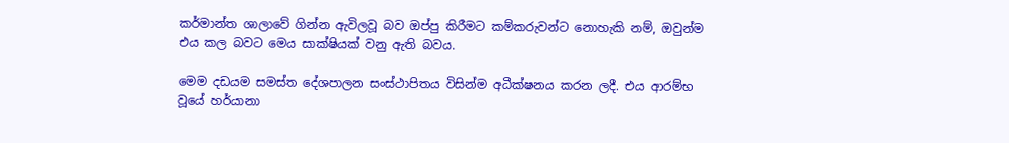කර්මාන්ත ශාලාවේ ගින්න ඇවිලවූ බව ඔප්පු කිරීමට කම්කරුවන්ට නොහැකි නම්, ඔවුන්ම එය කල බවට මෙය සාක්ෂියක් වනු ඇති බවය.

මෙම දඩයම සමස්ත දේශපාලන සංස්ථාපිතය විසින්ම අධීක්ෂනය කරන ලදී. එය ආරම්භ වූයේ හර්යානා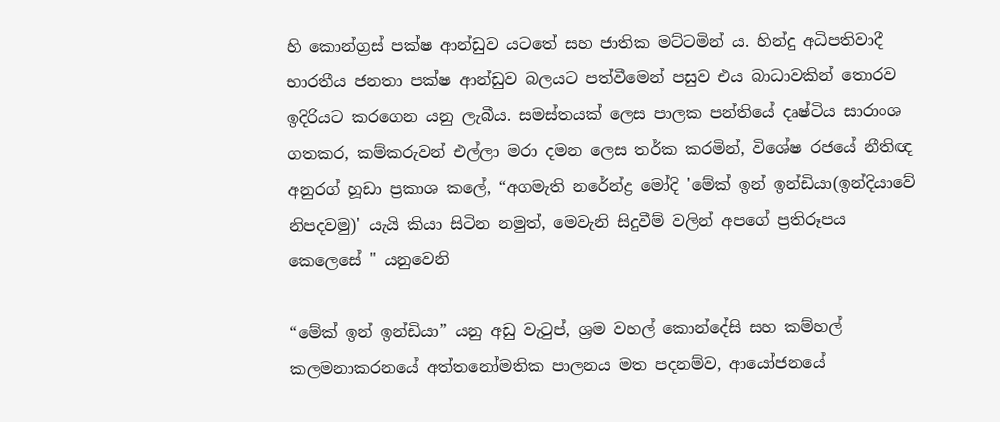හි කොන්ග්‍රස් පක්ෂ ආන්ඩුව යටතේ සහ ජාතික මට්ටමින් ය. හින්දු අධිපතිවාදී භාරතීය ජනතා පක්ෂ ආන්ඩුව බලයට පත්වීමෙන් පසුව එය බාධාවකින් තොරව ඉදිරියට කරගෙන යනු ලැබීය. සමස්තයක් ලෙස පාලක පන්තියේ දෘෂ්ටිය සාරාංශ ගතකර, කම්කරුවන් එල්ලා මරා දමන ලෙස තර්ක කරමින්, විශේෂ රජයේ නීතිඥ අනුරග් හූඩා ප්‍රකාශ කලේ, “අගමැති නරේන්ද්‍ර මෝදි 'මේක් ඉන් ඉන්ඩියා(ඉන්දියාවේ නිපදවමු)' යැයි කියා සිටින නමුත්, මෙවැනි සිදුවීම් වලින් අපගේ ප්‍රතිරූපය කෙලෙසේ " යනුවෙනි

“මේක් ඉන් ඉන්ඩියා” යනු අඩු වැටුප්, ශ්‍රම වහල් කොන්දේසි සහ කම්හල් කලමනාකරනයේ අත්තනෝමතික පාලනය මත පදනම්ව, ආයෝජනයේ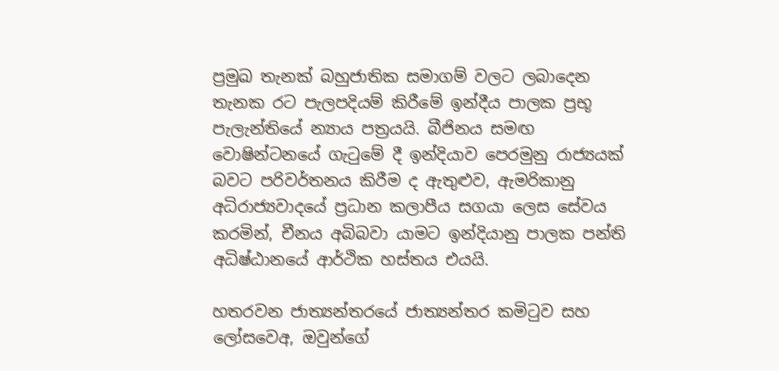ප්‍රමුඛ තැනක් බහුජාතික සමාගම් වලට ලබාදෙන තැනක රට පැලපදියම් කිරීමේ ඉන්දීය පාලක ප්‍රභූ පැලැන්තියේ න්‍යාය පත්‍රයයි. බීජිනය සමඟ වොෂින්ටනයේ ගැටුමේ දී ඉන්දියාව පෙරමුනු රාජ්‍යයක් බවට පරිවර්තනය කිරීම ද ඇතුළුව, ඇමරිකානු අධිරාජ්‍යවාදයේ ප්‍රධාන කලාපීය සගයා ලෙස සේවය කරමින්, චීනය අබිබවා යාමට ඉන්දියානු පාලක පන්ති අධිෂ්ඨානයේ ආර්ථික හස්තය එයයි.

හතරවන ජාත්‍යන්තරයේ ජාත්‍යන්තර කමිටුව සහ ලෝසවෙඅ, ඔවුන්ගේ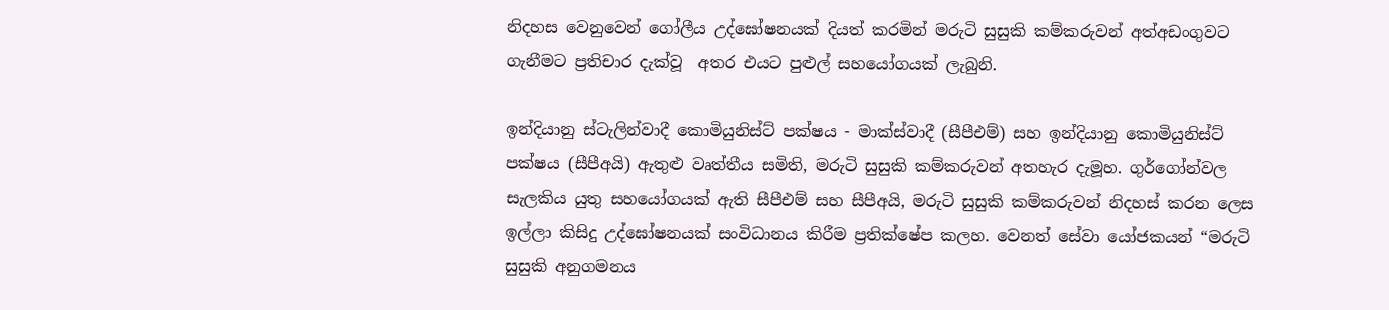නිදහස වෙනුවෙන් ගෝලීය උද්ඝෝෂනයක් දියත් කරමින් මරුටි සුසුකි කම්කරුවන් අත්අඩංගුවට ගැනීමට ප්‍රතිචාර දැක්වූ  අතර එයට පුළුල් සහයෝගයක් ලැබුනි.

ඉන්දියානු ස්ටැලින්වාදී කොමියුනිස්ට් පක්ෂය - මාක්ස්වාදී (සීපීඑම්) සහ ඉන්දියානු කොමියුනිස්ට් පක්ෂය (සීපීඅයි) ඇතුළු වෘත්තීය සමිති, මරුටි සුසුකි කම්කරුවන් අතහැර දැමූහ. ගුර්ගෝන්වල සැලකිය යුතු සහයෝගයක් ඇති සීපීඑම් සහ සීපීඅයි, මරුටි සුසුකි කම්කරුවන් නිදහස් කරන ලෙස ඉල්ලා කිසිදු උද්ඝෝෂනයක් සංවිධානය කිරීම ප්‍රතික්ෂේප කලහ. වෙනත් සේවා යෝජකයන් “මරුටි සුසුකි අනුගමනය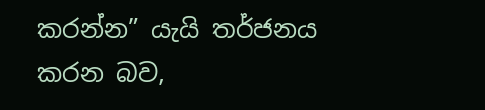කරන්න” යැයි තර්ජනය කරන බව,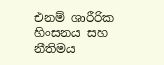එනම් ශාරීරික හිංසනය සහ නීතිමය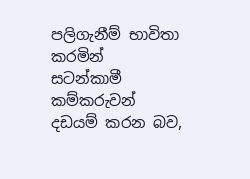පලිගැනීම් භාවිතා කරමින්  සටන්කාමී කම්කරුවන් දඩයම් කරන බව,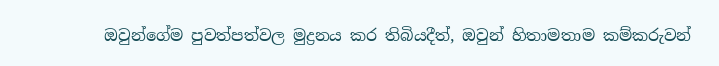ඔවුන්ගේම පුවත්පත්වල මුද්‍රනය කර තිබියදීත්, ඔවුන් හිතාමතාම කම්කරුවන්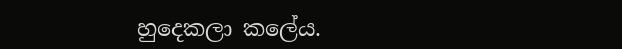හුදෙකලා කලේය.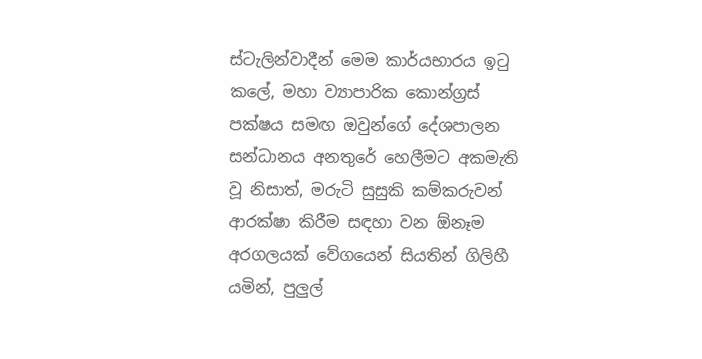ස්ටැලින්වාදීන් මෙම කාර්යභාරය ඉටු කලේ, මහා ව්‍යාපාරික කොන්ග්‍රස් පක්ෂය සමඟ ඔවුන්ගේ දේශපාලන සන්ධානය අනතුරේ හෙලීමට අකමැති වූ නිසාත්, මරුටි සුසුකි කම්කරුවන් ආරක්ෂා කිරීම සඳහා වන ඕනෑම අරගලයක් වේගයෙන් සියතින් ගිලිහී යමින්, පුලුල්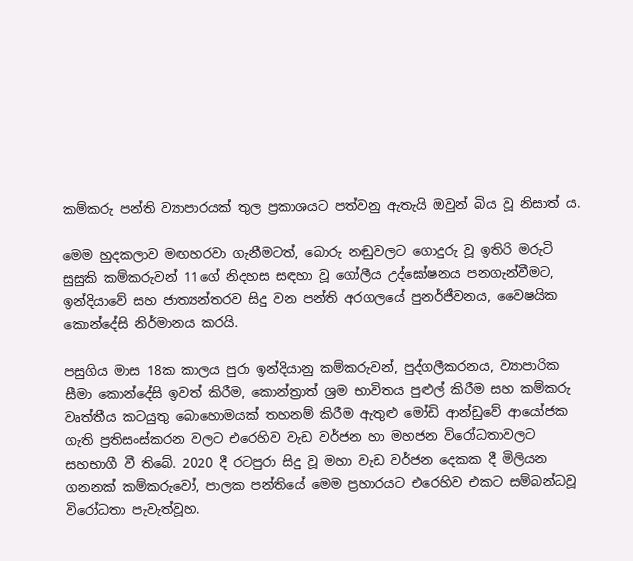කම්කරු පන්ති ව්‍යාපාරයක් තුල ප්‍රකාශයට පත්වනු ඇතැයි ඔවුන් බිය වූ නිසාත් ය.

මෙම හුදකලාව මඟහරවා ගැනීමටත්, බොරු නඬුවලට ගොදුරු වූ ඉතිරි මරුටි සුසුකි කම්කරුවන් 11ගේ නිදහස සඳහා වූ ගෝලීය උද්ඝෝෂනය පනගැන්වීමට, ඉන්දියාවේ සහ ජාත්‍යන්තරව සිදු වන පන්ති අරගලයේ පුනර්ජීවනය, වෛෂයික කොන්දේසි නිර්මානය කරයි.

පසුගිය මාස 18ක කාලය පුරා ඉන්දියානු කම්කරුවන්, පුද්ගලීකරනය, ව්‍යාපාරික සීමා කොන්දේසි ඉවත් කිරීම, කොන්ත්‍රාත් ශ්‍රම භාවිතය පුළුල් කිරීම සහ කම්කරු වෘත්තීය කටයුතු බොහොමයක් තහනම් කිරීම ඇතුළු මෝඩි ආන්ඩුවේ ආයෝජක ගැති ප්‍රතිසංස්කරන වලට එරෙහිව වැඩ වර්ජන හා මහජන විරෝධතාවලට සහභාගී වී තිබේ. 2020 දී රටපුරා සිදු වූ මහා වැඩ වර්ජන දෙකක දී මිලියන ගනනක් කම්කරුවෝ, පාලක පන්තියේ මෙම ප්‍රහාරයට එරෙහිව එකට සම්බන්ධවූ විරෝධතා පැවැත්වූහ.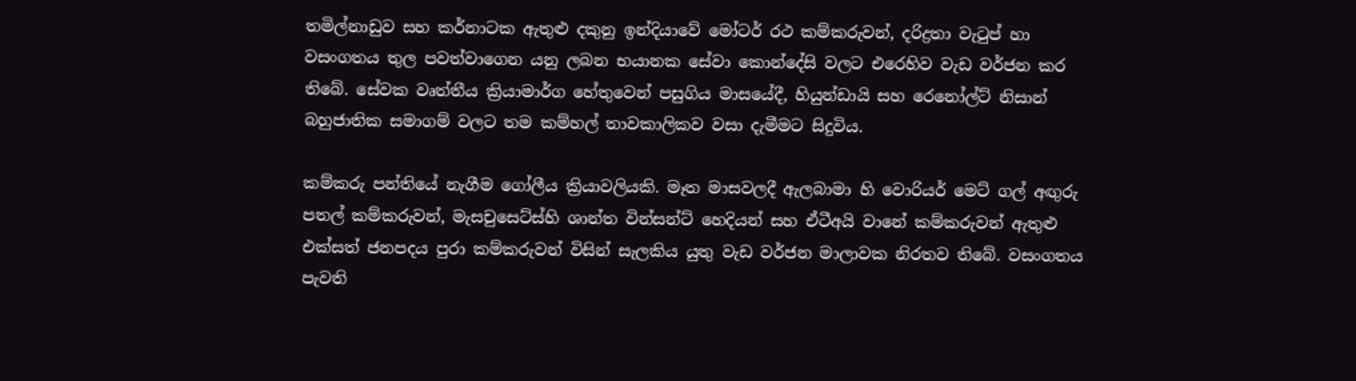තමිල්නාඩුව සහ කර්නාටක ඇතුළු දකුනු ඉන්දියාවේ මෝටර් රථ කම්කරුවන්, දරිද්‍රතා වැටුප් හා වසංගතය තුල පවත්වාගෙන යනු ලබන භයානක සේවා කොන්දේසි වලට එරෙහිව වැඩ වර්ජන කර තිබේ. සේවක වෘත්තීය ක්‍රියාමාර්ග හේතුවෙන් පසුගිය මාසයේදී, හියුන්ඩායි සහ රෙනෝල්ට් නිසාන් බහුජාතික සමාගම් වලට තම කම්හල් තාවකාලිකව වසා දැමීමට සිදුවිය.

කම්කරු පන්තියේ නැගීම ගෝලීය ක්‍රියාවලියකි. මෑත මාසවලදී ඇලබාමා හි වොරියර් මෙට් ගල් අඟුරු පතල් කම්කරුවන්, මැසචුසෙට්ස්හි ශාන්ත වින්සන්ට් හෙදියන් සහ ඒටීඅයි වානේ කම්කරුවන් ඇතුළු එක්සත් ජනපදය පුරා කම්කරුවන් විසින් සැලකිය යුතු වැඩ වර්ජන මාලාවක නිරතව තිබේ. වසංගතය පැවති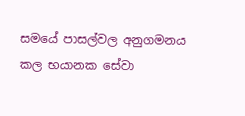සමයේ පාසල්වල අනුගමනය කල භයානක සේවා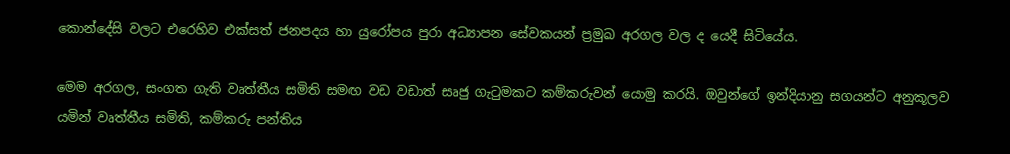කොන්දේසි වලට එරෙහිව එක්සත් ජනපදය හා යුරෝපය පුරා අධ්‍යාපන සේවකයන් ප්‍රමුඛ අරගල වල ද යෙදී සිටියේය.

මෙම අරගල, සංගත ගැති වෘත්තීය සමිති සමඟ වඩ වඩාත් සෘජු ගැටුමකට කම්කරුවන් යොමු කරයි. ඔවුන්ගේ ඉන්දියානු සගයන්ට අනුකූලව යමින් වෘත්තීය සමිති, කම්කරු පන්තිය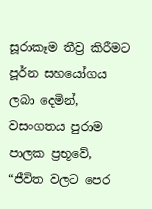සූරාකෑම තීව්‍ර කිරීමට පූර්න සහයෝගය ලබා දෙමින්, වසංගතය පුරාම පාලක ප්‍රභූවේ, “ජීවිත වලට පෙර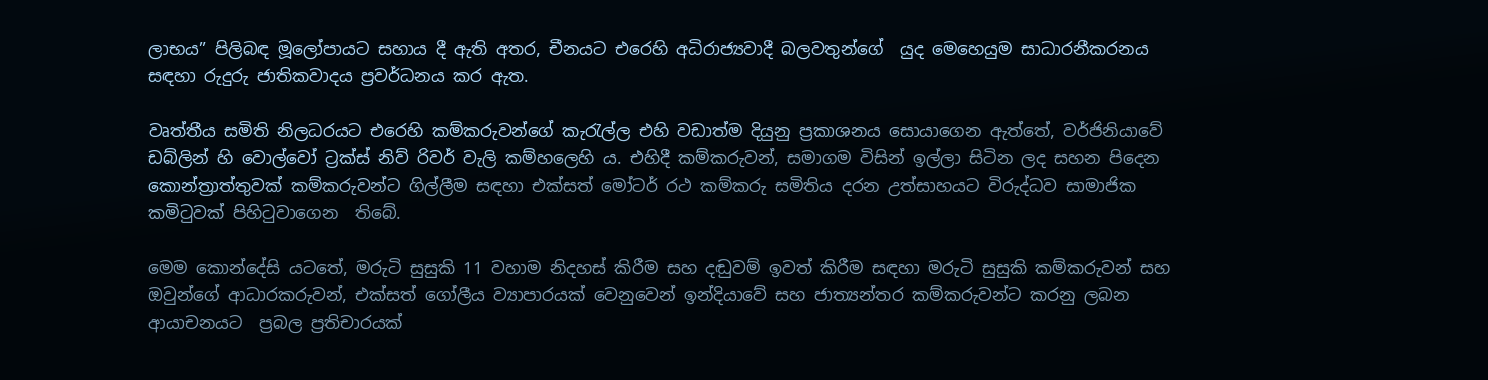ලාභය” පිලිබඳ මූලෝපායට සහාය දී ඇති අතර, චීනයට එරෙහි අධිරාජ්‍යවාදී බලවතුන්ගේ  යුද මෙහෙයුම සාධාරනීකරනය  සඳහා රුදුරු ජාතිකවාදය ප්‍රවර්ධනය කර ඇත.

වෘත්තීය සමිති නිලධරයට එරෙහි කම්කරුවන්ගේ කැරැල්ල එහි වඩාත්ම දියුනු ප්‍රකාශනය සොයාගෙන ඇත්තේ, වර්ජිනියාවේ ඩබ්ලින් හි වොල්වෝ ට්‍රක්ස් නිව් රිවර් වැලි කම්හලෙහි ය. එහිදී කම්කරුවන්, සමාගම විසින් ඉල්ලා සිටින ලද සහන පිදෙන කොන්ත්‍රාත්තුවක් කම්කරුවන්ට ගිල්ලීම සඳහා එක්සත් මෝටර් රථ කම්කරු සමිතිය දරන උත්සාහයට විරුද්ධව සාමාජික කමිටුවක් පිහිටුවාගෙන  තිබේ.

මෙම කොන්දේසි යටතේ, මරුටි සුසුකි 11 වහාම නිදහස් කිරීම සහ දඬුවම් ඉවත් කිරීම සඳහා මරුටි සුසුකි කම්කරුවන් සහ ඔවුන්ගේ ආධාරකරුවන්, එක්සත් ගෝලීය ව්‍යාපාරයක් වෙනුවෙන් ඉන්දියාවේ සහ ජාත්‍යන්තර කම්කරුවන්ට කරනු ලබන ආයාචනයට  ප්‍රබල ප්‍රතිචාරයක්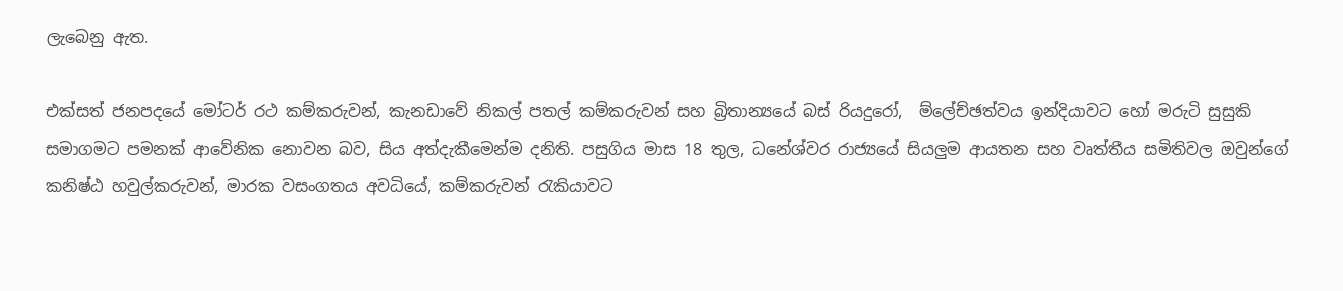ලැබෙනු ඇත.

එක්සත් ජනපදයේ මෝටර් රථ කම්කරුවන්, කැනඩාවේ නිකල් පතල් කම්කරුවන් සහ බ්‍රිතාන්‍යයේ බස් රියදුරෝ,  ම්ලේච්ඡත්වය ඉන්දියාවට හෝ මරුටි සුසුකි සමාගමට පමනක් ආවේනික නොවන බව, සිය අත්දැකීමෙන්ම දනිති. පසුගිය මාස 18 තුල, ධනේශ්වර රාජ්‍යයේ සියලුම ආයතන සහ වෘත්තීය සමිතිවල ඔවුන්ගේ කනිෂ්ඨ හවුල්කරුවන්, මාරක වසංගතය අවධියේ, කම්කරුවන් රැකියාවට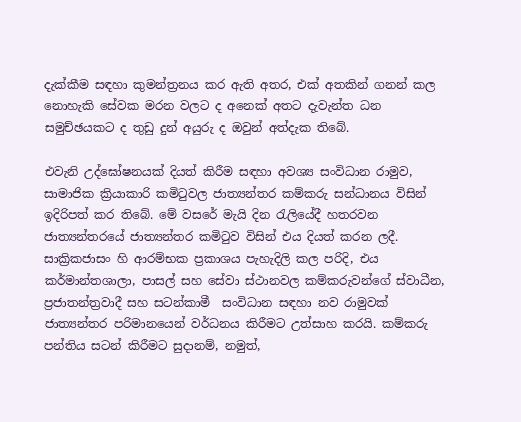දැක්කීම සඳහා කුමන්ත්‍රනය කර ඇති අතර, එක් අතකින් ගනන් කල නොහැකි සේවක මරන වලට ද අනෙක් අතට දැවැන්ත ධන සමුච්ඡයකට ද තුඩු දුන් අයුරු ද ඔවුන් අත්දැක තිබේ.

එවැනි උද්ඝෝෂනයක් දියත් කිරීම සඳහා අවශ්‍ය සංවිධාන රාමුව, සාමාජික ක්‍රියාකාරි කමිටුවල ජාත්‍යන්තර කම්කරු සන්ධානය විසින් ඉදිරිපත් කර තිබේ. මේ වසරේ මැයි දින රැලියේදී හතරවන  ජාත්‍යන්තරයේ ජාත්‍යන්තර කමිටුව විසින් එය දියත් කරන ලදී. සාක්‍රිකජාසං හි ආරම්භක ප්‍රකාශය පැහැදිලි කල පරිදි, එය කර්මාන්තශාලා, පාසල් සහ සේවා ස්ථානවල කම්කරුවන්ගේ ස්වාධීන, ප්‍රජාතන්ත්‍රවාදී සහ සටන්කාමී  සංවිධාන සඳහා නව රාමුවක් ජාත්‍යන්තර පරිමානයෙන් වර්ධනය කිරීමට උත්සාහ කරයි. කම්කරු පන්තිය සටන් කිරීමට සුදානම්, නමුත්,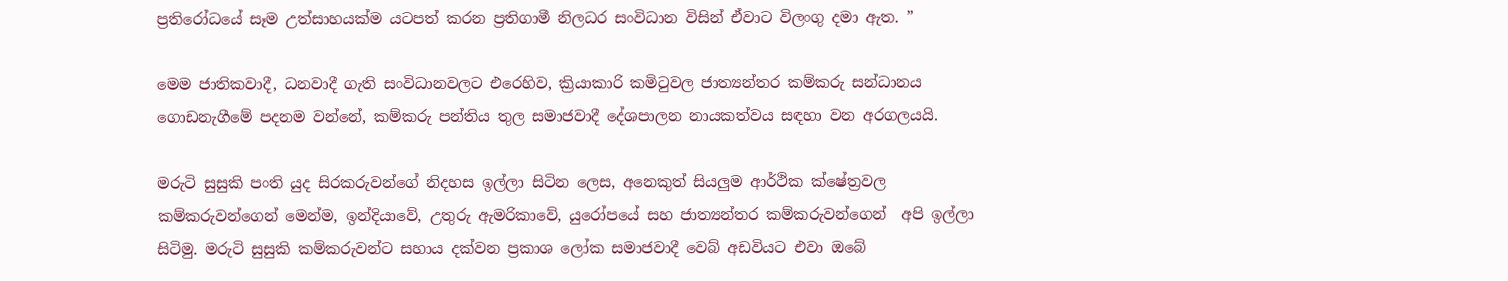ප්‍රතිරෝධයේ සෑම උත්සාහයක්ම යටපත් කරන ප්‍රතිගාමී නිලධර සංවිධාන විසින් ඒවාට විලංගු දමා ඇත. ”

මෙම ජාතිකවාදී, ධනවාදී ගැති සංවිධානවලට එරෙහිව, ක්‍රියාකාරි කමිටුවල ජාත්‍යන්තර කම්කරු සන්ධානය ගොඩනැගීමේ පදනම වන්නේ, කම්කරු පන්තිය තුල සමාජවාදී දේශපාලන නායකත්වය සඳහා වන අරගලයයි.

මරුටි සුසුකි පංති යුද සිරකරුවන්ගේ නිදහස ඉල්ලා සිටින ලෙස, අනෙකුත් සියලුම ආර්ථික ක්ෂේත්‍රවල කම්කරුවන්ගෙන් මෙන්ම, ඉන්දියාවේ, උතුරු ඇමරිකාවේ, යුරෝපයේ සහ ජාත්‍යන්තර කම්කරුවන්ගෙන්  අපි ඉල්ලා සිටිමු. මරුටි සුසුකි කම්කරුවන්ට සහාය දක්වන ප්‍රකාශ ලෝක සමාජවාදී වෙබ් අඩවියට එවා ඔබේ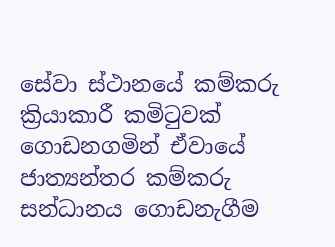සේවා ස්ථානයේ කම්කරු ක්‍රියාකාරී කමිටුවක් ගොඩනගමින් ඒවායේ ජාත්‍යන්තර කම්කරු සන්ධානය ගොඩනැගීම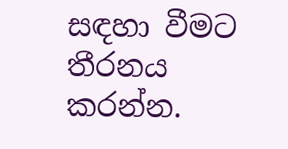සඳහා වීමට තීරනය කරන්න.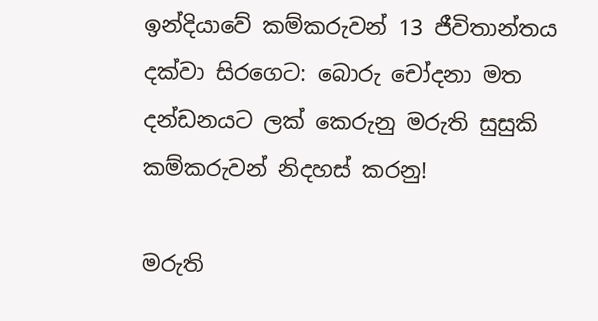ඉන්දියාවේ කම්කරුවන් 13 ජීවිතාන්තය දක්වා සිරගෙට: බොරු චෝදනා මත දන්ඩනයට ලක් කෙරුනු මරුති සුසුකි කම්කරුවන් නිදහස් කරනු!

මරුති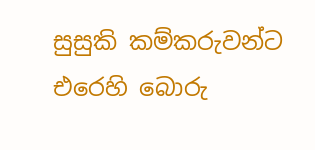සුසුකි කම්කරුවන්ට එරෙහි බොරු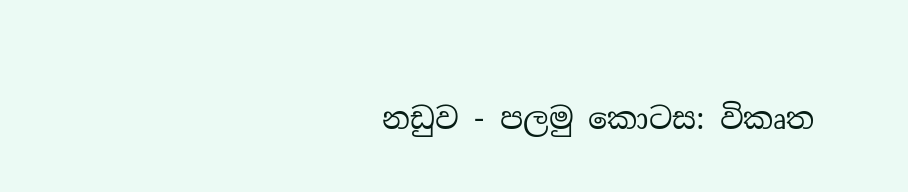නඩුව - පලමු කොටස: විකෘත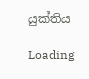යුක්තිය

Loading